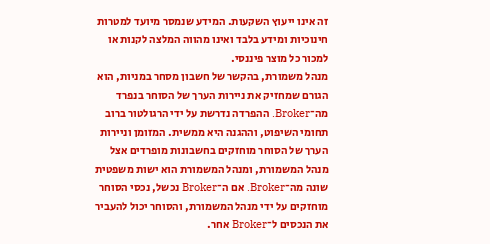זה אינו ייעוץ השקעות. המידע שנמסר מיועד למטרות חינוכיות ומידע בלבד ואינו מהווה המלצה לקנות או למכור כל מוצר פיננסי.
מנהל משמורת, בהקשר של חשבון מסחר במניות, הוא הגורם שמחזיק את ניירות הערך של הסוחר בנפרד מה־Broker. ההפרדה נדרשת על ידי הרגולטור ברוב תחומי השיפוט, וההגנה היא ממשית. המזומן וניירות הערך של הסוחר מוחזקים בחשבונות מופרדים אצל מנהל המשמורת, ומנהל המשמורת הוא ישות משפטית שונה מה־Broker. אם ה־Broker נכשל, נכסי הסוחר מוחזקים על ידי מנהל המשמורת, והסוחר יכול להעביר את הנכסים ל־Broker אחר.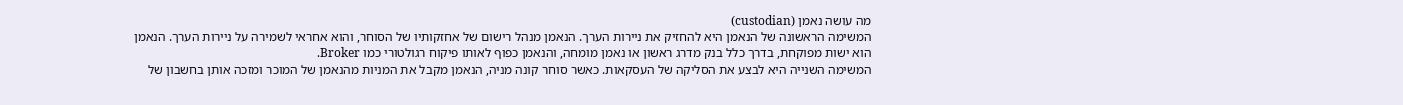מה עושה נאמן (custodian)
המשימה הראשונה של הנאמן היא להחזיק את ניירות הערך. הנאמן מנהל רישום של אחזקותיו של הסוחר, והוא אחראי לשמירה על ניירות הערך. הנאמן הוא ישות מפוקחת, בדרך כלל בנק מדרג ראשון או נאמן מומחה, והנאמן כפוף לאותו פיקוח רגולטורי כמו Broker.
המשימה השנייה היא לבצע את הסליקה של העסקאות. כאשר סוחר קונה מניה, הנאמן מקבל את המניות מהנאמן של המוכר ומזכה אותן בחשבון של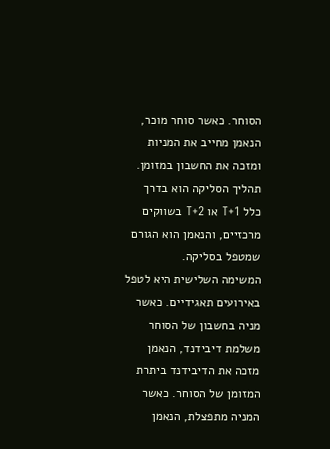הסוחר. כאשר סוחר מוכר, הנאמן מחייב את המניות ומזכה את החשבון במזומן. תהליך הסליקה הוא בדרך כלל T+1 או T+2 בשווקים מרכזיים, והנאמן הוא הגורם שמטפל בסליקה.
המשימה השלישית היא לטפל באירועים תאגידיים. כאשר מניה בחשבון של הסוחר משלמת דיבידנד, הנאמן מזכה את הדיבידנד ביתרת המזומן של הסוחר. כאשר המניה מתפצלת, הנאמן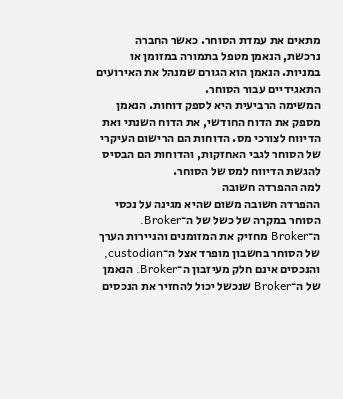מתאים את עמדת הסוחר. כאשר החברה נרכשת, הנאמן מטפל בתמורה במזומן או במניות. הנאמן הוא הגורם שמנהל את האירועים התאגידיים עבור הסוחר.
המשימה הרביעית היא לספק דוחות. הנאמן מספק את הדוח החודשי, את הדוח השנתי ואת הדיווח לצורכי מס. הדוחות הם הרישום העיקרי של הסוחר לגבי האחזקות, והדוחות הם הבסיס להגשת הדיווח למס של הסוחר.
למה ההפרדה חשובה
ההפרדה חשובה משום שהיא מגינה על נכסי הסוחר במקרה של כשל של ה־Broker. ה־Broker מחזיק את המזומנים והניירות הערך של הסוחר בחשבון מופרד אצל ה־custodian, והנכסים אינם חלק מעיזבון ה־Broker. הנאמן של ה־Broker שנכשל יכול להחזיר את הנכסים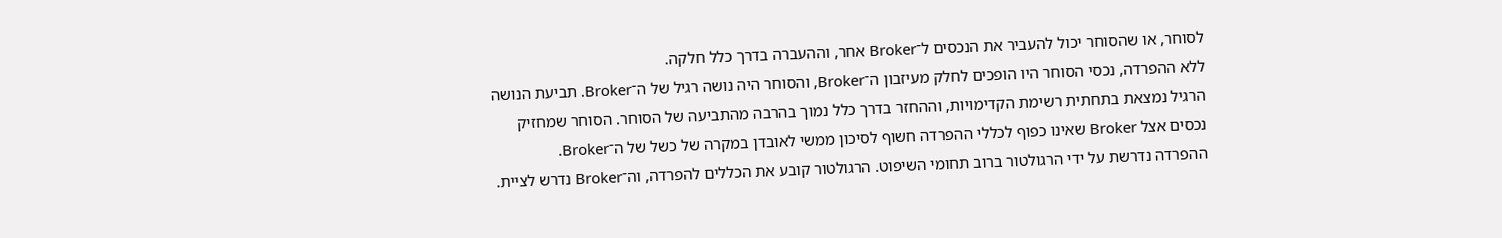לסוחר, או שהסוחר יכול להעביר את הנכסים ל־Broker אחר, וההעברה בדרך כלל חלקה.
ללא ההפרדה, נכסי הסוחר היו הופכים לחלק מעיזבון ה־Broker, והסוחר היה נושה רגיל של ה־Broker. תביעת הנושה הרגיל נמצאת בתחתית רשימת הקדימויות, וההחזר בדרך כלל נמוך בהרבה מהתביעה של הסוחר. הסוחר שמחזיק נכסים אצל Broker שאינו כפוף לכללי ההפרדה חשוף לסיכון ממשי לאובדן במקרה של כשל של ה־Broker.
ההפרדה נדרשת על ידי הרגולטור ברוב תחומי השיפוט. הרגולטור קובע את הכללים להפרדה, וה־Broker נדרש לציית.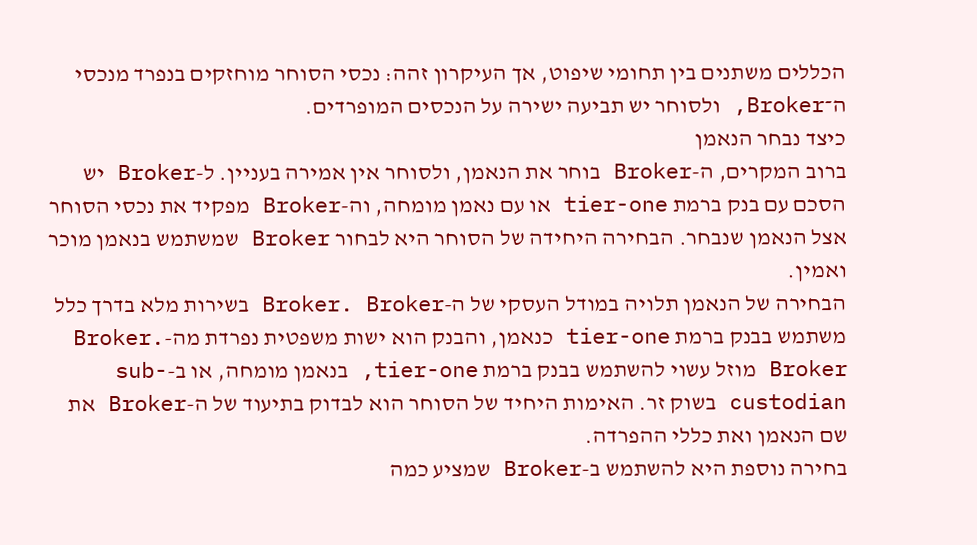הכללים משתנים בין תחומי שיפוט, אך העיקרון זהה: נכסי הסוחר מוחזקים בנפרד מנכסי ה־Broker, ולסוחר יש תביעה ישירה על הנכסים המופרדים.
כיצד נבחר הנאמן
ברוב המקרים, ה-Broker בוחר את הנאמן, ולסוחר אין אמירה בעניין. ל-Broker יש הסכם עם בנק ברמת tier-one או עם נאמן מומחה, וה-Broker מפקיד את נכסי הסוחר אצל הנאמן שנבחר. הבחירה היחידה של הסוחר היא לבחור Broker שמשתמש בנאמן מוכר ואמין.
הבחירה של הנאמן תלויה במודל העסקי של ה-Broker. Broker בשירות מלא בדרך כלל משתמש בבנק ברמת tier-one כנאמן, והבנק הוא ישות משפטית נפרדת מה-Broker. Broker מוזל עשוי להשתמש בבנק ברמת tier-one, בנאמן מומחה, או ב-sub-custodian בשוק זר. האימות היחיד של הסוחר הוא לבדוק בתיעוד של ה-Broker את שם הנאמן ואת כללי ההפרדה.
בחירה נוספת היא להשתמש ב-Broker שמציע כמה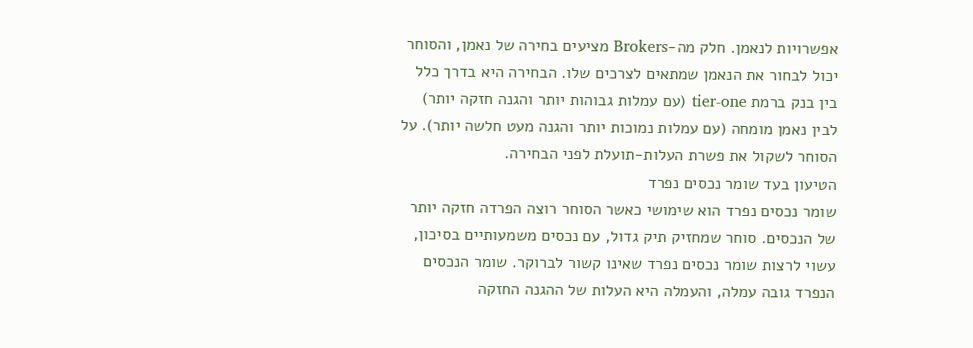אפשרויות לנאמן. חלק מה-Brokers מציעים בחירה של נאמן, והסוחר יכול לבחור את הנאמן שמתאים לצרכים שלו. הבחירה היא בדרך כלל בין בנק ברמת tier-one (עם עמלות גבוהות יותר והגנה חזקה יותר) לבין נאמן מומחה (עם עמלות נמוכות יותר והגנה מעט חלשה יותר). על הסוחר לשקול את פשרת העלות-תועלת לפני הבחירה.
הטיעון בעד שומר נכסים נפרד
שומר נכסים נפרד הוא שימושי כאשר הסוחר רוצה הפרדה חזקה יותר של הנכסים. סוחר שמחזיק תיק גדול, עם נכסים משמעותיים בסיכון, עשוי לרצות שומר נכסים נפרד שאינו קשור לברוקר. שומר הנכסים הנפרד גובה עמלה, והעמלה היא העלות של ההגנה החזקה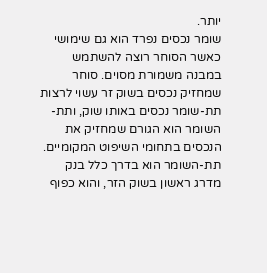יותר.
שומר נכסים נפרד הוא גם שימושי כאשר הסוחר רוצה להשתמש במבנה משמורת מסוים. סוחר שמחזיק נכסים בשוק זר עשוי לרצות תת-שומר נכסים באותו שוק, ותת-השומר הוא הגורם שמחזיק את הנכסים בתחומי השיפוט המקומיים. תת-השומר הוא בדרך כלל בנק מדרג ראשון בשוק הזר, והוא כפוף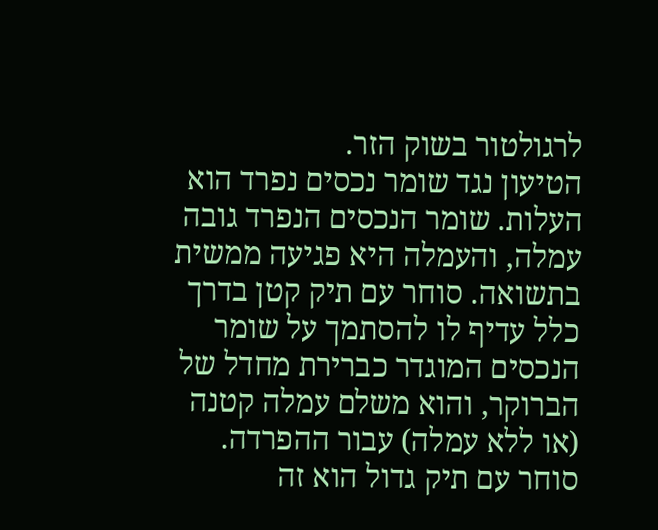לרגולטור בשוק הזר.
הטיעון נגד שומר נכסים נפרד הוא העלות. שומר הנכסים הנפרד גובה עמלה, והעמלה היא פגיעה ממשית בתשואה. סוחר עם תיק קטן בדרך כלל עדיף לו להסתמך על שומר הנכסים המוגדר כברירת מחדל של הברוקר, והוא משלם עמלה קטנה (או ללא עמלה) עבור ההפרדה. סוחר עם תיק גדול הוא זה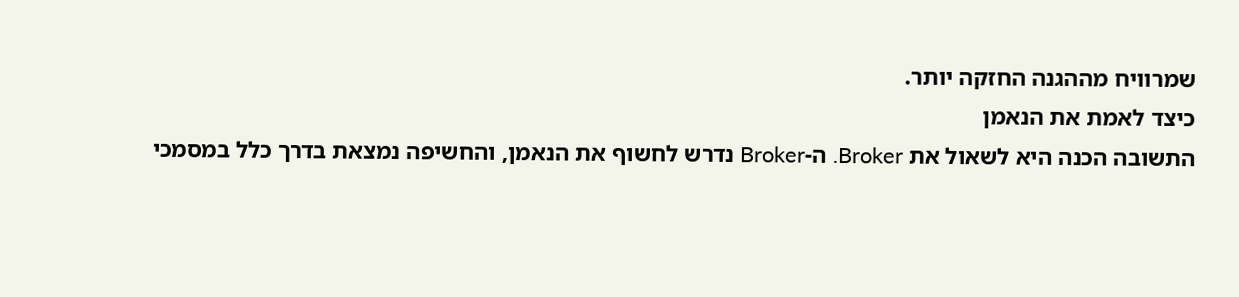שמרוויח מההגנה החזקה יותר.
כיצד לאמת את הנאמן
התשובה הכנה היא לשאול את Broker. ה-Broker נדרש לחשוף את הנאמן, והחשיפה נמצאת בדרך כלל במסמכי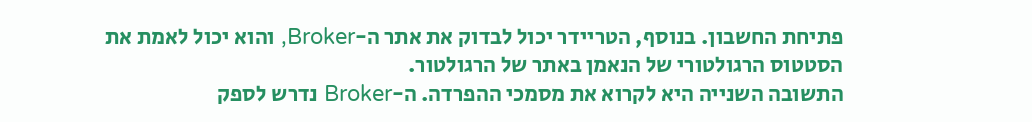פתיחת החשבון. בנוסף, הטריידר יכול לבדוק את אתר ה-Broker, והוא יכול לאמת את הסטטוס הרגולטורי של הנאמן באתר של הרגולטור.
התשובה השנייה היא לקרוא את מסמכי ההפרדה. ה-Broker נדרש לספק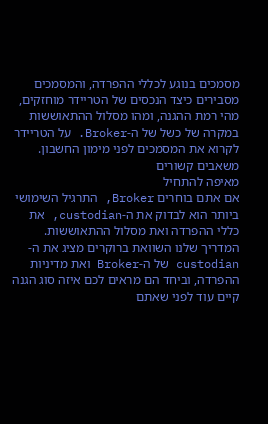מסמכים בנוגע לכללי ההפרדה, והמסמכים מסבירים כיצד הנכסים של הטריידר מוחזקים, מהי רמת ההגנה, ומהו מסלול ההתאוששות במקרה של כשל של ה-Broker. על הטריידר לקרוא את המסמכים לפני מימון החשבון.
משאבים קשורים
מאיפה להתחיל
אם אתם בוחרים Broker, התרגיל השימושי ביותר הוא לבדוק את ה-custodian, את כללי ההפרדה ואת מסלול ההתאוששות. המדריך שלנו השוואת ברוקרים מציג את ה-custodian של ה-Broker ואת מדיניות ההפרדה, וביחד הם מראים לכם איזה סוג הגנה קיים עוד לפני שאתם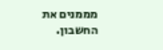מממנים את החשבון.